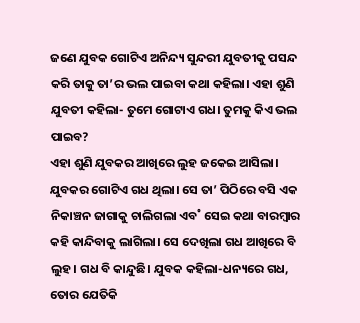ଜଣେ ଯୁବକ ଗୋଟିଏ ଅନିନ୍ଦ୍ୟ ସୁନ୍ଦରୀ ଯୁବତୀକୁ ପସନ୍ଦ କରି ତାକୁ ତା’ର ଭଲ ପାଇବା କଥା କହିଲା। ଏହା ଶୁଣି ଯୁବତୀ କହିଲା- ତୁମେ ଗୋଟାଏ ଗଧ। ତୁମକୁ କିଏ ଭଲ ପାଇବ?
ଏହା ଶୁଣି ଯୁବକର ଆଖିରେ ଲୁହ ଜକେଇ ଆସିଲା। ଯୁବକର ଗୋଟିଏ ଗଧ ଥିଲା। ସେ ତା’ ପିଠିରେ ବସି ଏକ ନିକାଞ୍ଚନ ଜାଗାକୁ ଚାଲିଗଲା ଏବ˚ ସେଇ କଥା ବାରମ୍ବାର କହି କାନ୍ଦିବାକୁ ଲାଗିଲା। ସେ ଦେଖିଲା ଗଧ ଆଖିରେ ବି ଲୁହ। ଗଧ ବି କାନ୍ଦୁଛି। ଯୁବକ କହିଲା-ଧନ୍ୟରେ ଗଧ, ତୋର ଯେତିକି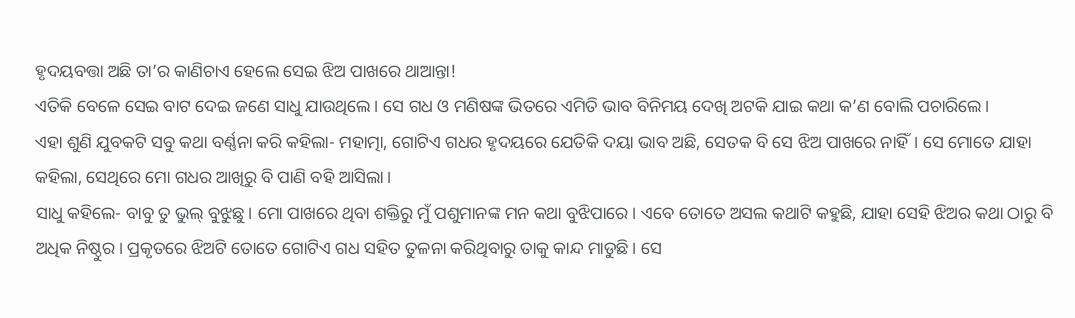ହୃଦୟବତ୍ତା ଅଛି ତା’ର କାଣିଚାଏ ହେଲେ ସେଇ ଝିଅ ପାଖରେ ଥାଆନ୍ତା!
ଏତିକି ବେଳେ ସେଇ ବାଟ ଦେଇ ଜଣେ ସାଧୁ ଯାଉଥିଲେ। ସେ ଗଧ ଓ ମଣିଷଙ୍କ ଭିତରେ ଏମିତି ଭାବ ବିନିମୟ ଦେଖି ଅଟକି ଯାଇ କଥା କ’ଣ ବୋଲି ପଚାରିଲେ।
ଏହା ଶୁଣି ଯୁବକଟି ସବୁ କଥା ବର୍ଣ୍ଣନା କରି କହିଲା- ମହାତ୍ମା, ଗୋଟିଏ ଗଧର ହୃଦୟରେ ଯେତିକି ଦୟା ଭାବ ଅଛି, ସେତକ ବି ସେ ଝିଅ ପାଖରେ ନାହିଁ। ସେ ମୋତେ ଯାହା କହିଲା, ସେଥିରେ ମୋ ଗଧର ଆଖିରୁ ବି ପାଣି ବହି ଆସିଲା।
ସାଧୁ କହିଲେ- ବାବୁ ତୁ ଭୁଲ୍‌ ବୁଝୁଛୁ। ମୋ ପାଖରେ ଥିବା ଶକ୍ତିରୁ ମୁଁ ପଶୁମାନଙ୍କ ମନ କଥା ବୁଝିପାରେ। ଏବେ ତୋତେ ଅସଲ କଥାଟି କହୁଛି, ଯାହା ସେହି ଝିଅର କଥା ଠାରୁ ବି ଅଧିକ ନିଷ୍ଠୁର। ପ୍ରକୃତରେ ଝିଅଟି ତୋତେ ଗୋଟିଏ ଗଧ ସହିତ ତୁଳନା କରିଥିବାରୁ ତାକୁ କାନ୍ଦ ମାଡୁଛି। ସେ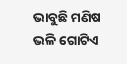ଭାବୁଛି ମଣିଷ ଭଳି ଗୋଟିଏ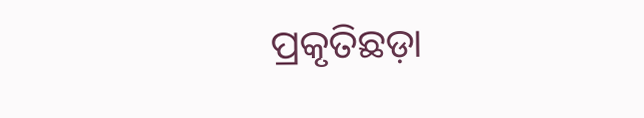ପ୍ରକୃତିଛଡ଼ା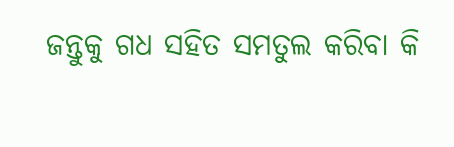ଜନ୍ତୁକୁ ଗଧ ସହିତ ସମତୁଲ କରିବା କି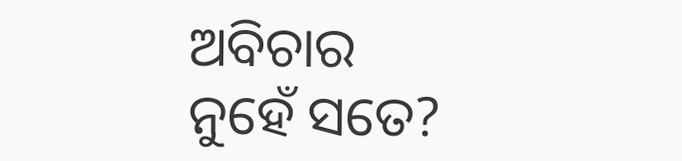ଅବିଚାର ନୁହେଁ ସତେ?